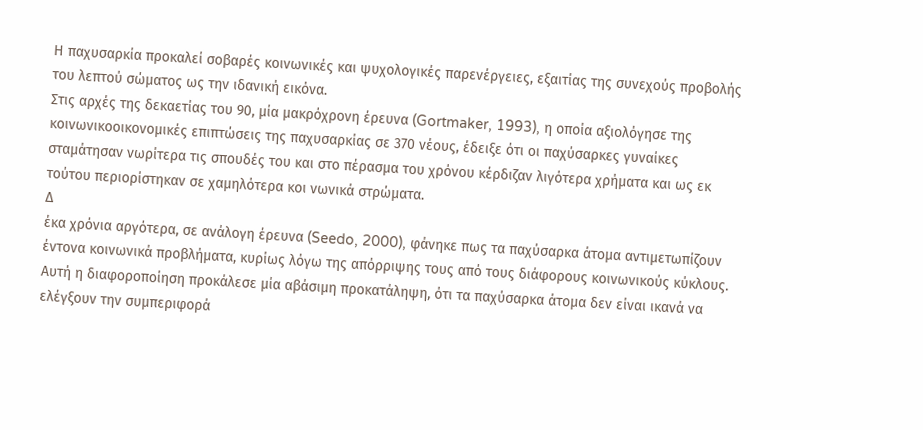Η παχυσαρκία προκαλεί σοβαρές κοινωνικές και ψυχολογικές παρενέργειες, εξαιτίας της συνεχούς προβολής του λεπτού σώματος ως την ιδανική εικόνα.
Στις αρχές της δεκαετίας του 90, μία μακρόχρονη έρευνα (Gortmaker, 1993), η οποία αξιολόγησε της κοινωνικοοικονομικές επιπτώσεις της παχυσαρκίας σε 370 νέους, έδειξε ότι οι παχύσαρκες γυναίκες σταμάτησαν νωρίτερα τις σπουδές του και στο πέρασμα του χρόνου κέρδιζαν λιγότερα χρήματα και ως εκ τούτου περιορίστηκαν σε χαμηλότερα κοι νωνικά στρώματα.
Δ
έκα χρόνια αργότερα, σε ανάλογη έρευνα (Seedo, 2000), φάνηκε πως τα παχύσαρκα άτομα αντιμετωπίζουν έντονα κοινωνικά προβλήματα, κυρίως λόγω της απόρριψης τους από τους διάφορους κοινωνικούς κύκλους. Αυτή η διαφοροποίηση προκάλεσε μία αβάσιμη προκατάληψη, ότι τα παχύσαρκα άτομα δεν είναι ικανά να ελέγξουν την συμπεριφορά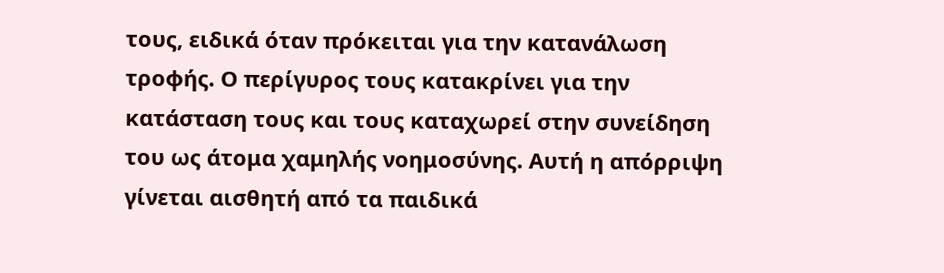τους, ειδικά όταν πρόκειται για την κατανάλωση τροφής. Ο περίγυρος τους κατακρίνει για την κατάσταση τους και τους καταχωρεί στην συνείδηση του ως άτομα χαμηλής νοημοσύνης. Αυτή η απόρριψη γίνεται αισθητή από τα παιδικά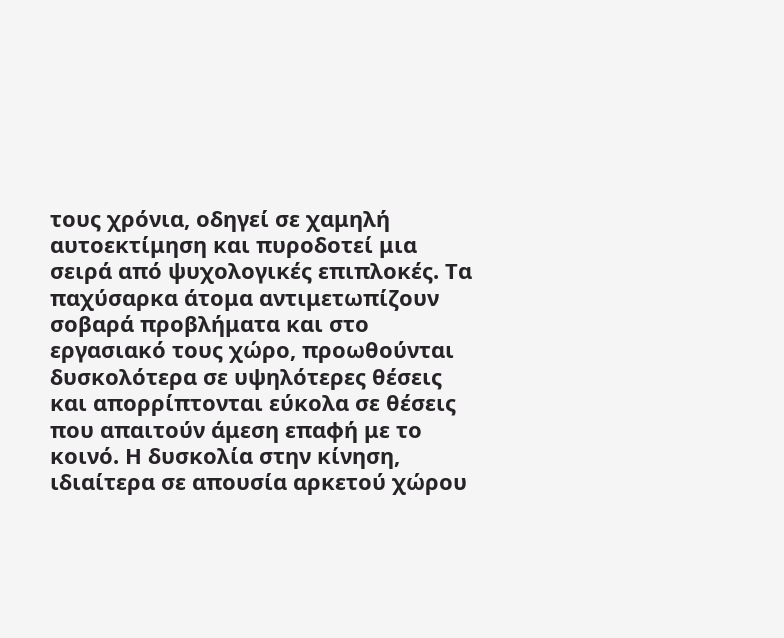τους χρόνια, οδηγεί σε χαμηλή αυτοεκτίμηση και πυροδοτεί μια σειρά από ψυχολογικές επιπλοκές. Τα παχύσαρκα άτομα αντιμετωπίζουν σοβαρά προβλήματα και στο εργασιακό τους χώρο, προωθούνται δυσκολότερα σε υψηλότερες θέσεις και απορρίπτονται εύκολα σε θέσεις που απαιτούν άμεση επαφή με το κοινό. Η δυσκολία στην κίνηση, ιδιαίτερα σε απουσία αρκετού χώρου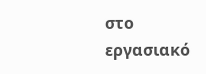στο εργασιακό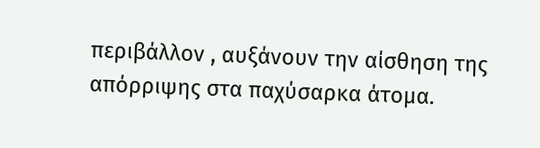περιβάλλον , αυξάνουν την αίσθηση της απόρριψης στα παχύσαρκα άτομα.